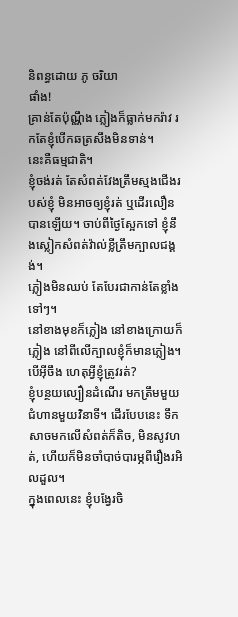និពន្ធដោយ ភូ ចរិយា
ផាំង!
គ្រាន់តែប៉ុណ្ណឹង ភ្លៀងក៏ធ្លាក់មករ៉ាវ រកតែខ្ញុំបើកឆត្រសឹងមិនទាន់។
នេះគឺធម្មជាតិ។
ខ្ញុំចង់រត់ តែសំពត់វែងត្រឹមស្មងជើងរបស់ខ្ញុំ មិនអាចឲ្យខ្ញុំរត់ ឬដើរលឿនបានឡើយ។ ចាប់ពីថ្ងៃស្អែកទៅ ខ្ញុំនឹងស្លៀកសំពត់វ៉ាល់ខ្លីត្រឹមក្បាលជង្គង់។
ភ្លៀងមិនឈប់ តែបែរជាកាន់តែខ្លាំងទៅៗ។
នៅខាងមុខក៏ភ្លៀង នៅខាងក្រោយក៏ភ្លៀង នៅពីលើក្បាលខ្ញុំក៏មានភ្លៀង។ បើអ៊ីចឹង ហេតុអ្វីខ្ញុំត្រូវរត់?
ខ្ញុំបន្ថយល្បឿនដំណើរ មកត្រឹមមួយជំហានមួយវិនាទី។ ដើរបែបនេះ ទឹកសាចមកលើសំពត់ក៏តិច, មិនសូវហត់, ហើយក៏មិនចាំបាច់បារម្ភពីរឿងរអិលដួល។
ក្នុងពេលនេះ ខ្ញុំបង្វែរចិ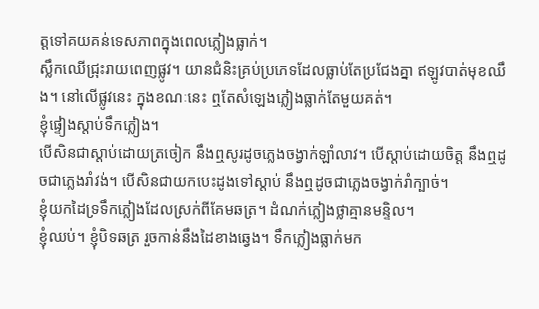ត្តទៅគយគន់ទេសភាពក្នុងពេលភ្លៀងធ្លាក់។
ស្លឹកឈើជ្រុះរាយពេញផ្លូវ។ យានជំនិះគ្រប់ប្រភេទដែលធ្លាប់តែប្រជែងគ្នា ឥឡូវបាត់មុខឈឹង។ នៅលើផ្លូវនេះ ក្នុងខណៈនេះ ឮតែសំឡេងភ្លៀងធ្លាក់តែមួយគត់។
ខ្ញុំផ្ទៀងស្តាប់ទឹកភ្លៀង។
បើសិនជាស្តាប់ដោយត្រចៀក នឹងឮសូរដូចភ្លេងចង្វាក់ឡាំលាវ។ បើស្តាប់ដោយចិត្ត នឹងឮដូចជាភ្លេងរាំវង់។ បើសិនជាយកបេះដូងទៅស្តាប់ នឹងឮដូចជាភ្លេងចង្វាក់រាំក្បាច់។
ខ្ញុំយកដៃទ្រទឹកភ្លៀងដែលស្រក់ពីគែមឆត្រ។ ដំណក់ភ្លៀងថ្លាគ្មានមន្ទិល។
ខ្ញុំឈប់។ ខ្ញុំបិទឆត្រ រួចកាន់នឹងដៃខាងឆ្វេង។ ទឹកភ្លៀងធ្លាក់មក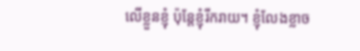លើខ្លួនខ្ញុំ ប៉ុន្តែខ្ញុំរីករាយ។ ខ្ញុំលែងខ្លាច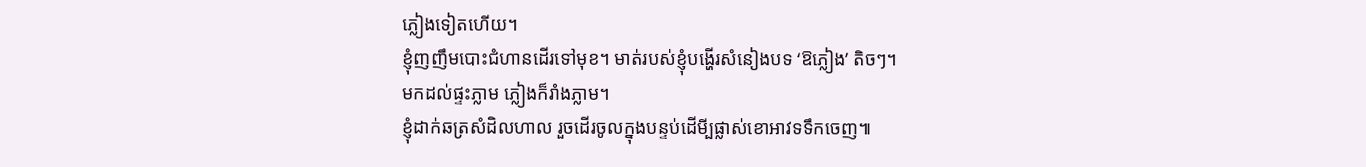ភ្លៀងទៀតហើយ។
ខ្ញុំញញឹមបោះជំហានដើរទៅមុខ។ មាត់របស់ខ្ញុំបង្ហើរសំនៀងបទ ‘ឱភ្លៀង’ តិចៗ។
មកដល់ផ្ទះភ្លាម ភ្លៀងក៏រាំងភ្លាម។
ខ្ញុំដាក់ឆត្រសំដិលហាល រួចដើរចូលក្នុងបន្ទប់ដើមី្បផ្លាស់ខោអាវទទឹកចេញ៕